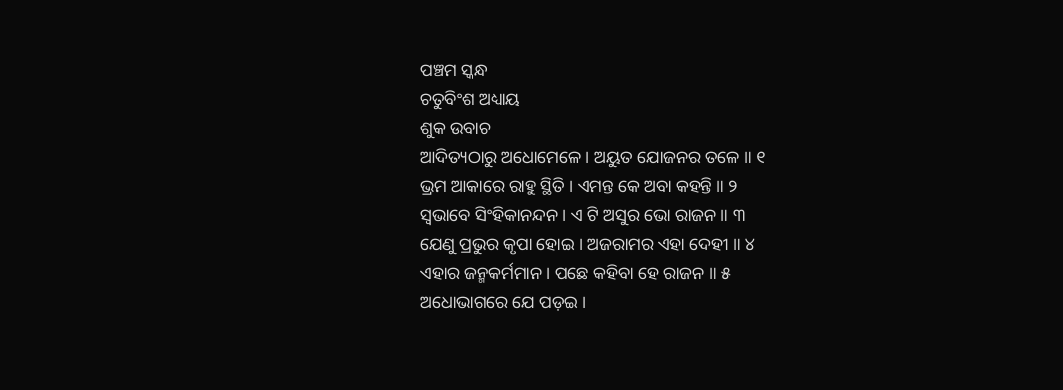ପଞ୍ଚମ ସ୍କନ୍ଧ
ଚତୁବିଂଶ ଅଧ୍ୟାୟ
ଶୁକ ଉବାଚ
ଆଦିତ୍ୟଠାରୁ ଅଧୋମେଳେ । ଅୟୁତ ଯୋଜନର ତଳେ ॥ ୧
ଭ୍ରମ ଆକାରେ ରାହୁ ସ୍ଥିତି । ଏମନ୍ତ କେ ଅବା କହନ୍ତି ॥ ୨
ସ୍ୱଭାବେ ସିଂହିକାନନ୍ଦନ । ଏ ଟି ଅସୁର ଭୋ ରାଜନ ॥ ୩
ଯେଣୁ ପ୍ରଭୁର କୃପା ହୋଇ । ଅଜରାମର ଏହା ଦେହୀ ॥ ୪
ଏହାର ଜନ୍ମକର୍ମମାନ । ପଛେ କହିବା ହେ ରାଜନ ॥ ୫
ଅଧୋଭାଗରେ ଯେ ପଡ଼ଇ ।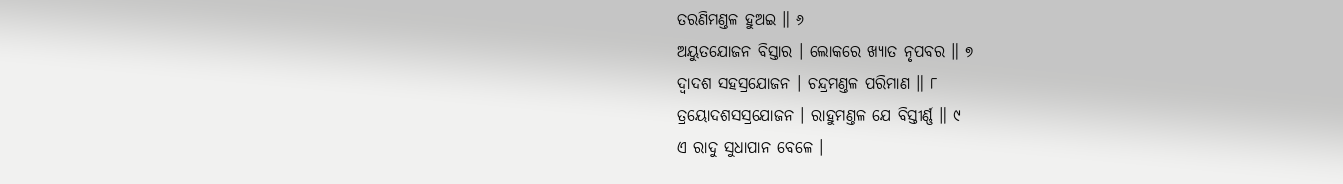ତରଣିମଣ୍ତଳ ହୁଅଇ ॥ ୬
ଅୟୁତଯୋଜନ ବିସ୍ତାର । ଲୋକରେ ଖ୍ୟାତ ନୃପବର ॥ ୭
ଦ୍ୱାଦଶ ସହସ୍ରଯୋଜନ । ଚନ୍ଦ୍ରମଣ୍ତଳ ପରିମାଣ ॥ ୮
ତ୍ରୟୋଦଶସସ୍ରଯୋଜନ । ରାହୁମଣ୍ତଳ ଯେ ବିସ୍ତୀର୍ଣ୍ଣ ॥ ୯
ଏ ରାଦୁ ସୁଧାପାନ ବେଳେ ।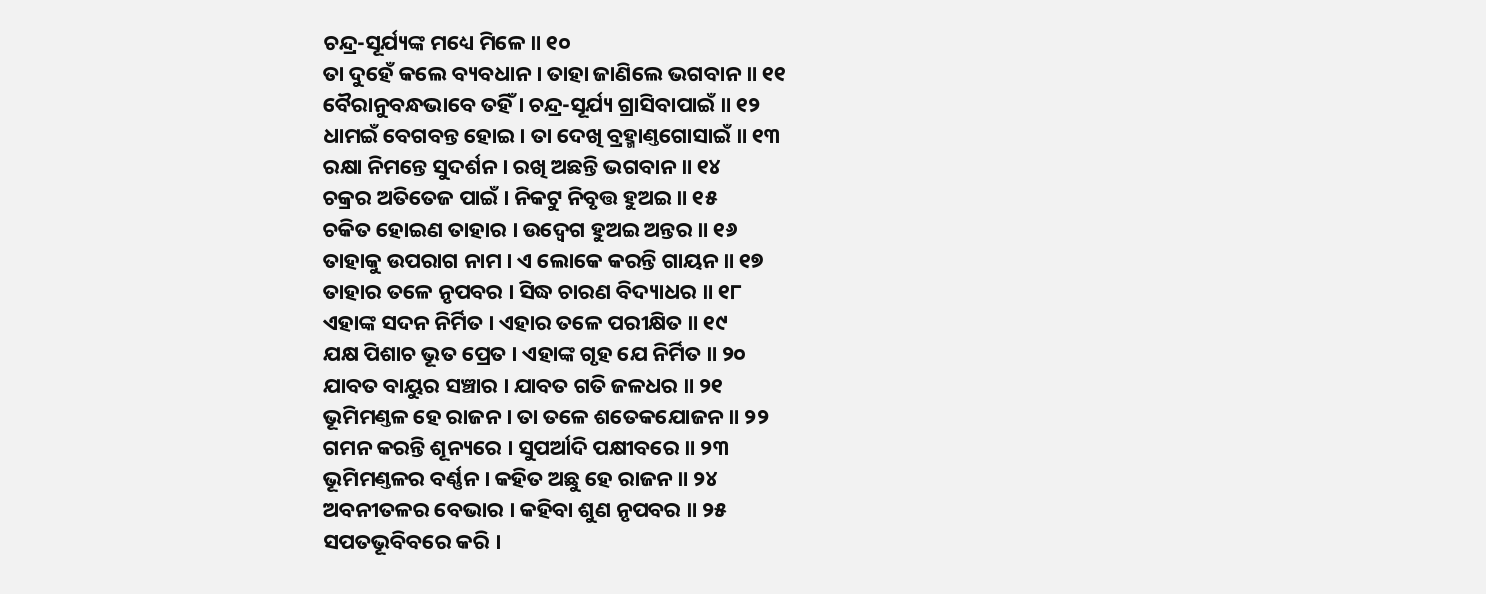ଚନ୍ଦ୍ର-ସୂର୍ଯ୍ୟଙ୍କ ମଧ୍ୟେ ମିଳେ ॥ ୧୦
ତା ଦୁହେଁ କଲେ ବ୍ୟବଧାନ । ତାହା ଜାଣିଲେ ଭଗବାନ ॥ ୧୧
ବୈରାନୁବନ୍ଧଭାବେ ତହିଁ । ଚନ୍ଦ୍ର-ସୂର୍ଯ୍ୟ ଗ୍ରାସିବାପାଇଁ ॥ ୧୨
ଧାମଇଁ ବେଗବନ୍ତ ହୋଇ । ତା ଦେଖି ବ୍ରହ୍ମାଣ୍ତଗୋସାଇଁ ॥ ୧୩
ରକ୍ଷା ନିମନ୍ତେ ସୁଦର୍ଶନ । ରଖି ଅଛନ୍ତି ଭଗବାନ ॥ ୧୪
ଚକ୍ରର ଅତିତେଜ ପାଇଁ । ନିକଟୁ ନିବୃତ୍ତ ହୁଅଇ ॥ ୧୫
ଚକିତ ହୋଇଣ ତାହାର । ଉଦ୍ବେଗ ହୁଅଇ ଅନ୍ତର ॥ ୧୬
ତାହାକୁ ଉପରାଗ ନାମ । ଏ ଲୋକେ କରନ୍ତି ଗାୟନ ॥ ୧୭
ତାହାର ତଳେ ନୃପବର । ସିଦ୍ଧ ଚାରଣ ବିଦ୍ୟାଧର ॥ ୧୮
ଏହାଙ୍କ ସଦନ ନିର୍ମିତ । ଏହାର ତଳେ ପରୀକ୍ଷିତ ॥ ୧୯
ଯକ୍ଷ ପିଶାଚ ଭୂତ ପ୍ରେତ । ଏହାଙ୍କ ଗୃହ ଯେ ନିର୍ମିତ ॥ ୨୦
ଯାବତ ବାୟୁର ସଞ୍ଚାର । ଯାବତ ଗତି ଜଳଧର ॥ ୨୧
ଭୂମିମଣ୍ତଳ ହେ ରାଜନ । ତା ତଳେ ଶତେକଯୋଜନ ॥ ୨୨
ଗମନ କରନ୍ତି ଶୂନ୍ୟରେ । ସୁପର୍ଆଦି ପକ୍ଷୀବରେ ॥ ୨୩
ଭୂମିମଣ୍ତଳର ବର୍ଣ୍ଣନ । କହିତ ଅଛୁ ହେ ରାଜନ ॥ ୨୪
ଅବନୀତଳର ବେଭାର । କହିବା ଶୁଣ ନୃପବର ॥ ୨୫
ସପତଭୂବିବରେ କରି ।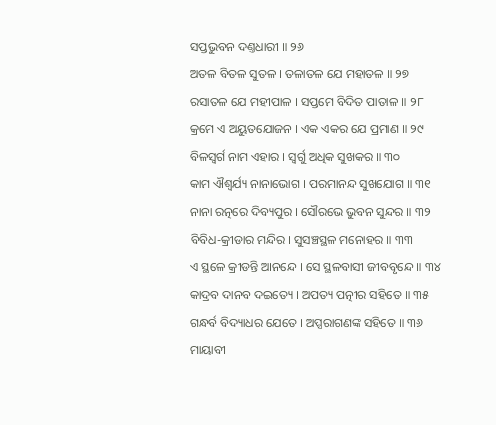ସପ୍ତଭୁବନ ଦଣ୍ତଧାରୀ ॥ ୨୬
ଅତଳ ବିତଳ ସୁତଳ । ତଳାତଳ ଯେ ମହାତଳ ॥ ୨୭
ରସାତଳ ଯେ ମହୀପାଳ । ସପ୍ତମେ ବିଦିତ ପାତାଳ ॥ ୨୮
କ୍ରମେ ଏ ଅୟୁତଯୋଜନ । ଏକ ଏକର ଯେ ପ୍ରମାଣ ॥ ୨୯
ବିଳସ୍ୱର୍ଗ ନାମ ଏହାର । ସ୍ୱର୍ଗୁ ଅଧିକ ସୁଖକର ॥ ୩୦
କାମ ଐଶ୍ୱର୍ଯ୍ୟ ନାନାଭୋଗ । ପରମାନନ୍ଦ ସୁଖଯୋଗ ॥ ୩୧
ନାନା ରତ୍ନରେ ଦିବ୍ୟପୁର । ସୌରଭେ ଭୁବନ ସୁନ୍ଦର ॥ ୩୨
ବିବିଧ-କ୍ରୀଡାର ମନ୍ଦିର । ସୁସଞ୍ଚସ୍ଥଳ ମନୋହର ॥ ୩୩
ଏ ସ୍ଥଳେ କ୍ରୀଡନ୍ତି ଆନନ୍ଦେ । ସେ ସ୍ଥଳବାସୀ ଜୀବବୃନ୍ଦେ ॥ ୩୪
କାଦ୍ରବ ଦାନବ ଦଇତ୍ୟେ । ଅପତ୍ୟ ପତ୍ନୀର ସହିତେ ॥ ୩୫
ଗନ୍ଧର୍ବ ବିଦ୍ୟାଧର ଯେତେ । ଅପ୍ସରାଗଣଙ୍କ ସହିତେ ॥ ୩୬
ମାୟାବୀ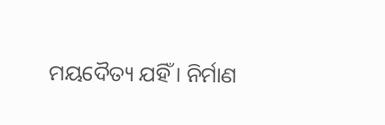ମୟଦୈତ୍ୟ ଯହିଁ । ନିର୍ମାଣ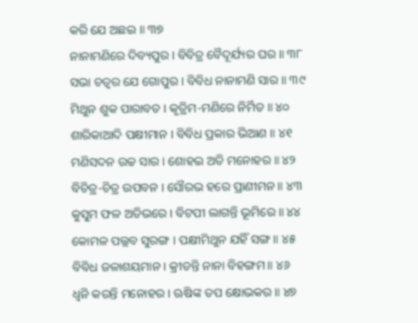କରି ଯେ ଅଛଇ ॥ ୩୭
ନାନାମଣିରେ ଦିବ୍ୟପୁର । ବିବିତ୍ର ବୈଦୂର୍ଯ୍ୟର ଘର ॥ ୩୮
ସଭା ଚତ୍ୱର ଯେ ଗୋପୁର । ବିବିଧ ନାନାମଣି ସାର ॥ ୩୯
ମିଥୁନ ଶୁକ ପାରାବତ । କୃତ୍ରିମ-ମଣିରେ ନିର୍ମିତ ॥ ୪୦
ଶାରିକାଆଦି ପକ୍ଷୀମାନ । ବିବିଧ ପ୍ରକାର ଭିଆଣ ॥ ୪୧
ମଣିସଦନ ଉଚ୍ଚ ସାର । ଶୋହଇ ଅତି ମନୋହର ॥ ୪୨
ବିଚିତ୍ର-ଚିତ୍ର ଉପବନ । ସୌରଭ ହରେ ପ୍ରାଣୀମନ ॥ ୪୩
କୁସୁମ ଫଳ ଅତିଭରେ । ବିଟପୀ ଲାଗନ୍ତି ଭୂମିରେ ॥ ୪୪
କୋମଳ ପଲ୍ଲବ ସୁରଙ୍ଗ । ପକ୍ଷୀମିଥୁନ ଯହିଁ ସଙ୍ଗ ॥ ୪୫
ବିବିଧ ଜଳାଶୟମାନ । କ୍ରୀଡନ୍ତି ନାନା ବିହଙ୍ଗମ ॥ ୪୬
ଧ୍ୱନି କରନ୍ତି ମନୋହର । ଋଷିଙ୍କ ତପ କ୍ଷୋଭକର ॥ ୪୭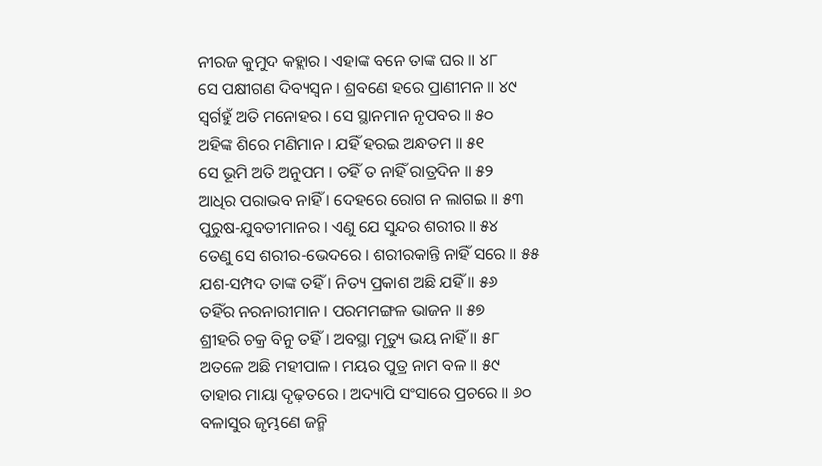ନୀରଜ କୁମୁଦ କହ୍ଲାର । ଏହାଙ୍କ ବନେ ତାଙ୍କ ଘର ॥ ୪୮
ସେ ପକ୍ଷୀଗଣ ଦିବ୍ୟସ୍ୱନ । ଶ୍ରବଣେ ହରେ ପ୍ରାଣୀମନ ॥ ୪୯
ସ୍ୱର୍ଗହୁଁ ଅତି ମନୋହର । ସେ ସ୍ଥାନମାନ ନୃପବର ॥ ୫୦
ଅହିଙ୍କ ଶିରେ ମଣିମାନ । ଯହିଁ ହରଇ ଅନ୍ଧତମ ॥ ୫୧
ସେ ଭୂମି ଅତି ଅନୁପମ । ତହିଁ ତ ନାହିଁ ରାତ୍ରଦିନ ॥ ୫୨
ଆଧିର ପରାଭବ ନାହିଁ । ଦେହରେ ରୋଗ ନ ଲାଗଇ ॥ ୫୩
ପୁରୁଷ-ଯୁବତୀମାନର । ଏଣୁ ଯେ ସୁନ୍ଦର ଶରୀର ॥ ୫୪
ତେଣୁ ସେ ଶରୀର-ଭେଦରେ । ଶରୀରକାନ୍ତି ନାହିଁ ସରେ ॥ ୫୫
ଯଶ-ସମ୍ପଦ ତାଙ୍କ ତହିଁ । ନିତ୍ୟ ପ୍ରକାଶ ଅଛି ଯହିଁ ॥ ୫୬
ତହିଁର ନରନାରୀମାନ । ପରମମଙ୍ଗଳ ଭାଜନ ॥ ୫୭
ଶ୍ରୀହରି ଚକ୍ର ବିନୁ ତହିଁ । ଅବସ୍ଥା ମୃତ୍ୟୁ ଭୟ ନାହିଁ ॥ ୫୮
ଅତଳେ ଅଛି ମହୀପାଳ । ମୟର ପୁତ୍ର ନାମ ବଳ ॥ ୫୯
ତାହାର ମାୟା ଦୃଢ଼ତରେ । ଅଦ୍ୟାପି ସଂସାରେ ପ୍ରଚରେ ॥ ୬୦
ବଳାସୁର ଜୃମ୍ଭଣେ ଜନ୍ମି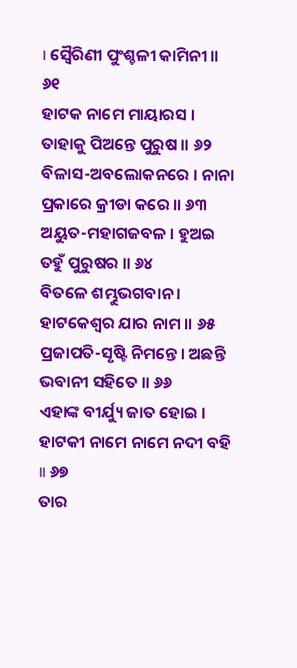। ସ୍ୱୈରିଣୀ ପୁଂଶ୍ଚଳୀ କାମିନୀ ॥ ୬୧
ହାଟକ ନାମେ ମାୟାରସ । ତାହାକୁ ପିଅନ୍ତେ ପୁରୁଷ ॥ ୬୨
ବିଳାସ-ଅବଲୋକନରେ । ନାନା ପ୍ରକାରେ କ୍ରୀଡା କରେ ॥ ୬୩
ଅୟୁତ-ମହାଗଜବଳ । ହୁଅଇ ତହୁଁ ପୁରୁଷର ॥ ୬୪
ବିତଳେ ଶମ୍ଭୁଭଗବାନ । ହାଟକେଶ୍ୱର ଯାର ନାମ ॥ ୬୫
ପ୍ରଜାପତି-ସୃଷ୍ଟି ନିମନ୍ତେ । ଅଛନ୍ତି ଭବାନୀ ସହିତେ ॥ ୬୬
ଏହାଙ୍କ ବୀର୍ଯ୍ୟୁ ଜାତ ହୋଇ । ହାଟକୀ ନାମେ ନାମେ ନଦୀ ବହି ॥ ୬୭
ତାର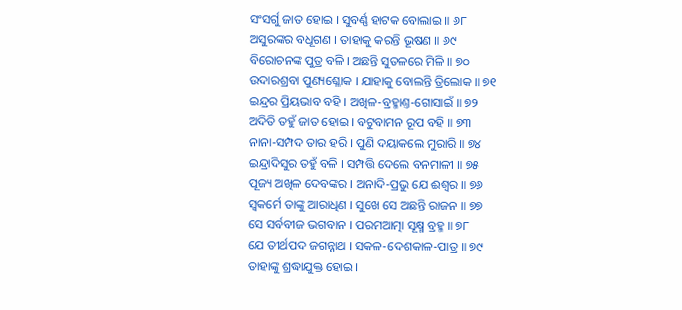ସଂସର୍ଗୁ ଜାତ ହୋଇ । ସୁବର୍ଣ୍ଣ ହାଟକ ବୋଲାଇ ॥ ୬୮
ଅସୁରଙ୍କର ବଧୂଗଣ । ତାହାକୁ କରନ୍ତି ଭୂଷଣ ॥ ୬୯
ବିରୋଚନଙ୍କ ପୁତ୍ର ବଳି । ଅଛନ୍ତି ସୁତଳରେ ମିଳି ॥ ୭୦
ଉଦାରଶ୍ରବା ପୁଣ୍ୟଶ୍ଳୋକ । ଯାହାକୁ ବୋଲନ୍ତି ତ୍ରିଲୋକ ॥ ୭୧
ଇନ୍ଦ୍ରର ପ୍ରିୟଭାବ ବହି । ଅଖିଳ-ବ୍ରହ୍ମାଣ୍ତ-ଗୋସାଇଁ ॥ ୭୨
ଅଦିତି ତହୁଁ ଜାତ ହୋଇ । ବଟୁବାମନ ରୂପ ବହି ॥ ୭୩
ନାନା-ସମ୍ପଦ ତାର ହରି । ପୁଣି ଦୟାକଲେ ମୁରାରି ॥ ୭୪
ଇନ୍ଦ୍ରାଦିସୁର ତହୁଁ ବଳି । ସମ୍ପତ୍ତି ଦେଲେ ବନମାଳୀ ॥ ୭୫
ପୂଜ୍ୟ ଅଖିଳ ଦେବଙ୍କର । ଅନାଦି-ପ୍ରଭୁ ଯେ ଈଶ୍ୱର ॥ ୭୬
ସ୍ୱକର୍ମେ ତାଙ୍କୁ ଆରାଧିଣ । ସୁଖେ ସେ ଅଛନ୍ତି ରାଜନ ॥ ୭୭
ସେ ସର୍ବବୀଜ ଭଗବାନ । ପରମଆତ୍ମା ସୂକ୍ଷ୍ମ ବ୍ରହ୍ମ ॥ ୭୮
ଯେ ତୀର୍ଥପଦ ଜଗନ୍ନାଥ । ସକଳ-ଦେଶକାଳ-ପାତ୍ର ॥ ୭୯
ତାହାଙ୍କୁ ଶ୍ରଦ୍ଧାଯୁକ୍ତ ହୋଇ ।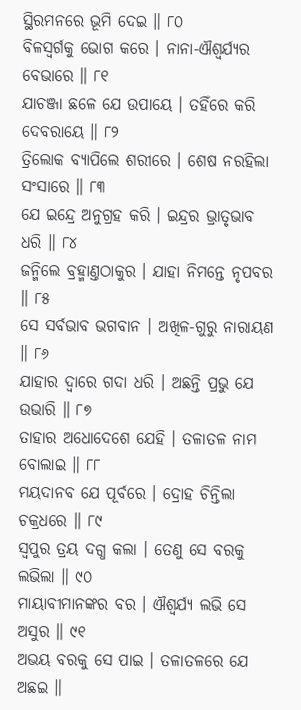ସ୍ଥିରମନରେ ଭୂମି ଦେଇ ॥ ୮୦
ବିଳସ୍ୱର୍ଗକୁ ଭୋଗ କରେ । ନାନା-ଐଶ୍ୱର୍ଯ୍ୟର ବେଭାରେ ॥ ୮୧
ଯାଚଞ୍ଜା ଛଳେ ଯେ ଉପାୟେ । ତହିଁରେ କରି ଦେବରାୟେ ॥ ୮୨
ତ୍ରିଲୋକ ବ୍ୟାପିଲେ ଶରୀରେ । ଶେଷ ନରହିଲା ସଂସାରେ ॥ ୮୩
ଯେ ଇନ୍ଦ୍ରେ ଅନୁଗ୍ରହ କରି । ଇନ୍ଦ୍ରର ଭ୍ରାତୃଭାବ ଧରି ॥ ୮୪
ଜନ୍ମିଲେ ବ୍ରହ୍ମାଣ୍ତଠାକୁର । ଯାହା ନିମନ୍ତେ ନୃପବର ॥ ୮୫
ସେ ସର୍ବଭାବ ଭଗବାନ । ଅଖିଳ-ଗୁରୁ ନାରାୟଣ ॥ ୮୬
ଯାହାର ଦ୍ୱାରେ ଗଦା ଧରି । ଅଛନ୍ତି ପ୍ରଭୁ ଯେ ଉଭାରି ॥ ୮୭
ତାହାର ଅଧୋଦେଶେ ଯେହି । ତଳାତଳ ନାମ ବୋଲାଇ ॥ ୮୮
ମୟଦାନବ ଯେ ପୂର୍ବରେ । ଦ୍ରୋହ ଚିନ୍ତିଲା ଚକ୍ରଧରେ ॥ ୮୯
ସ୍ୱପୁର ତ୍ରୟ ଦଗ୍ଧ କଲା । ତେଣୁ ସେ ବରକୁ ଲଭିଲା ॥ ୯୦
ମାୟାବୀମାନଙ୍କର ବର । ଐଶ୍ୱର୍ଯ୍ୟ ଲଭି ସେ ଅସୁର ॥ ୯୧
ଅଭୟ ବରକୁ ସେ ପାଇ । ତଳାତଳରେ ଯେ ଅଛଇ ॥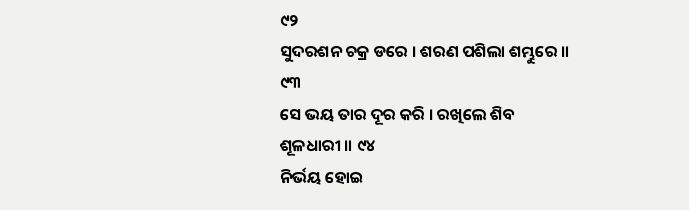୯୨
ସୁଦରଶନ ଚକ୍ର ଡରେ । ଶରଣ ପଶିଲା ଶମ୍ଭୁରେ ॥ ୯୩
ସେ ଭୟ ତାର ଦୂର କରି । ରଖିଲେ ଶିବ ଶୂଳଧାରୀ ॥ ୯୪
ନିର୍ଭୟ ହୋଇ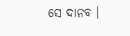ସେ ଦାନବ ।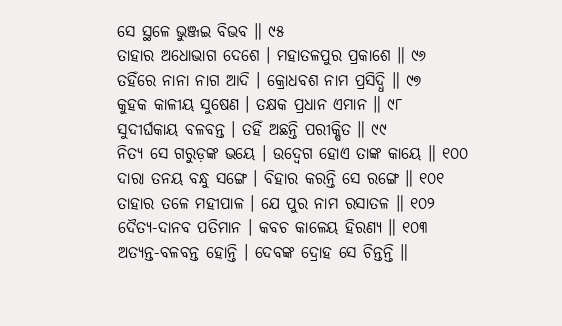ସେ ସ୍ଥଳେ ଭୁଞ୍ଜଇ ବିଭବ ॥ ୯୫
ତାହାର ଅଧୋଭାଗ ଦେଶେ । ମହାତଳପୁର ପ୍ରକାଶେ ॥ ୯୬
ତହିଁରେ ନାନା ନାଗ ଆଦି । କ୍ରୋଧବଶ ନାମ ପ୍ରସିଦ୍ଧି ॥ ୯୭
କୁହକ କାଳୀୟ ସୁଷେଣ । ତକ୍ଷକ ପ୍ରଧାନ ଏମାନ ॥ ୯୮
ସୁଦୀର୍ଘକାୟ ବଳବନ୍ତ । ତହିଁ ଅଛନ୍ତି ପରୀକ୍ଷିତ ॥ ୯୯
ନିତ୍ୟ ସେ ଗରୁଡ଼ଙ୍କ ଭୟେ । ଉଦ୍ବେଗ ହୋଏ ତାଙ୍କ କାୟେ ॥ ୧୦୦
ଦାରା ତନୟ ବନ୍ଧୁ ସଙ୍ଗେ । ବିହାର କରନ୍ତି ସେ ରଙ୍ଗେ ॥ ୧୦୧
ତାହାର ତଳେ ମହୀପାଳ । ଯେ ପୁର ନାମ ରସାତଳ ॥ ୧୦୨
ଦୈତ୍ୟ-ଦାନବ ପତିମାନ । କବଚ କାଳେୟ ହିରଣ୍ୟ ॥ ୧୦୩
ଅତ୍ୟନ୍ତ-ବଳବନ୍ତ ହୋନ୍ତି । ଦେବଙ୍କ ଦ୍ରୋହ ସେ ଚିନ୍ତନ୍ତି ॥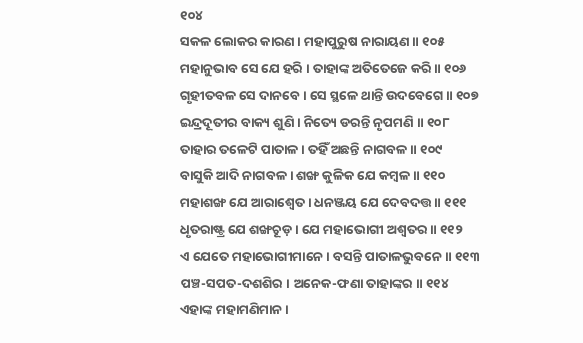୧୦୪
ସକଳ ଲୋକର କାରଣ । ମହାପୁରୁଷ ନାରାୟଣ ॥ ୧୦୫
ମହାନୁଭାବ ସେ ଯେ ହରି । ତାହାଙ୍କ ଅତିତେଜେ କରି ॥ ୧୦୬
ଗୃହୀତବଳ ସେ ଦାନବେ । ସେ ସ୍ଥଳେ ଥାନ୍ତି ଉଦବେଗେ ॥ ୧୦୭
ଇନ୍ଦ୍ରଦୂତୀର ବାକ୍ୟ ଶୁଣି । ନିତ୍ୟେ ଡରନ୍ତି ନୃପମଣି ॥ ୧୦୮
ତାହାର ତଳେଟି ପାତାଳ । ତହିଁ ଅଛନ୍ତି ନାଗବଳ ॥ ୧୦୯
ବାସୁକି ଆଦି ନାଗବଳ । ଶଙ୍ଖ କୁଳିକ ଯେ କମ୍ବଳ ॥ ୧୧୦
ମହାଶଙ୍ଖ ଯେ ଆରାଶ୍ୱେତ । ଧନଞ୍ଜୟ ଯେ ଦେବଦତ୍ତ ॥ ୧୧୧
ଧୃତରାଷ୍ଟ୍ର ଯେ ଶଙ୍ଖଚୂଡ଼ । ଯେ ମହାଭୋଗୀ ଅଶ୍ୱତର ॥ ୧୧୨
ଏ ଯେତେ ମହାଭୋଗୀମାନେ । ବସନ୍ତି ପାତାଳଭୁବନେ ॥ ୧୧୩
ପଞ୍ଚ-ସପତ-ଦଶଶିର । ଅନେକ-ଫଣା ତାହାଙ୍କର ॥ ୧୧୪
ଏହାଙ୍କ ମହାମଣିମାନ ।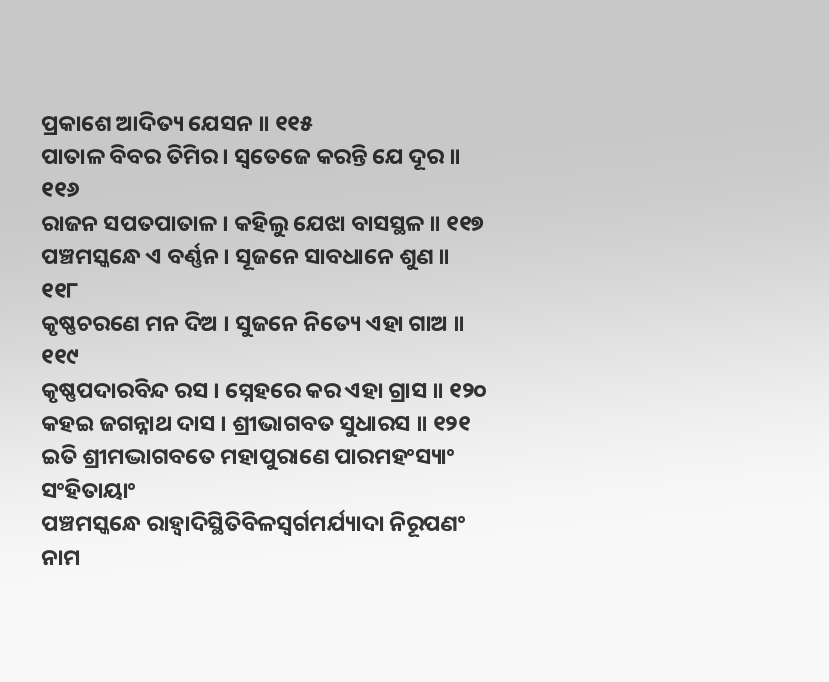ପ୍ରକାଶେ ଆଦିତ୍ୟ ଯେସନ ॥ ୧୧୫
ପାତାଳ ବିବର ତିମିର । ସ୍ୱତେଜେ କରନ୍ତି ଯେ ଦୂର ॥ ୧୧୬
ରାଜନ ସପତପାତାଳ । କହିଲୁ ଯେଝା ବାସସ୍ଥଳ ॥ ୧୧୭
ପଞ୍ଚମସ୍କନ୍ଧେ ଏ ବର୍ଣ୍ଣନ । ସୂଜନେ ସାବଧାନେ ଶୁଣ ॥ ୧୧୮
କୃଷ୍ଣଚରଣେ ମନ ଦିଅ । ସୁଜନେ ନିତ୍ୟେ ଏହା ଗାଅ ॥ ୧୧୯
କୃଷ୍ଣପଦାରବିନ୍ଦ ରସ । ସ୍ନେହରେ କର ଏହା ଗ୍ରାସ ॥ ୧୨୦
କହଇ ଜଗନ୍ନାଥ ଦାସ । ଶ୍ରୀଭାଗବତ ସୁଧାରସ ॥ ୧୨୧
ଇତି ଶ୍ରୀମଦ୍ଭାଗବତେ ମହାପୁରାଣେ ପାରମହଂସ୍ୟାଂ ସଂହିତାୟାଂ
ପଞ୍ଚମସ୍କନ୍ଧେ ରାହ୍ୱାଦିସ୍ଥିତିବିଳସ୍ୱର୍ଗମର୍ଯ୍ୟାଦା ନିରୂପଣଂ ନାମ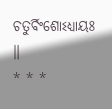ଚତୁର୍ବିଂଶୋଽଧ୍ୟାୟଃ ॥
* * *